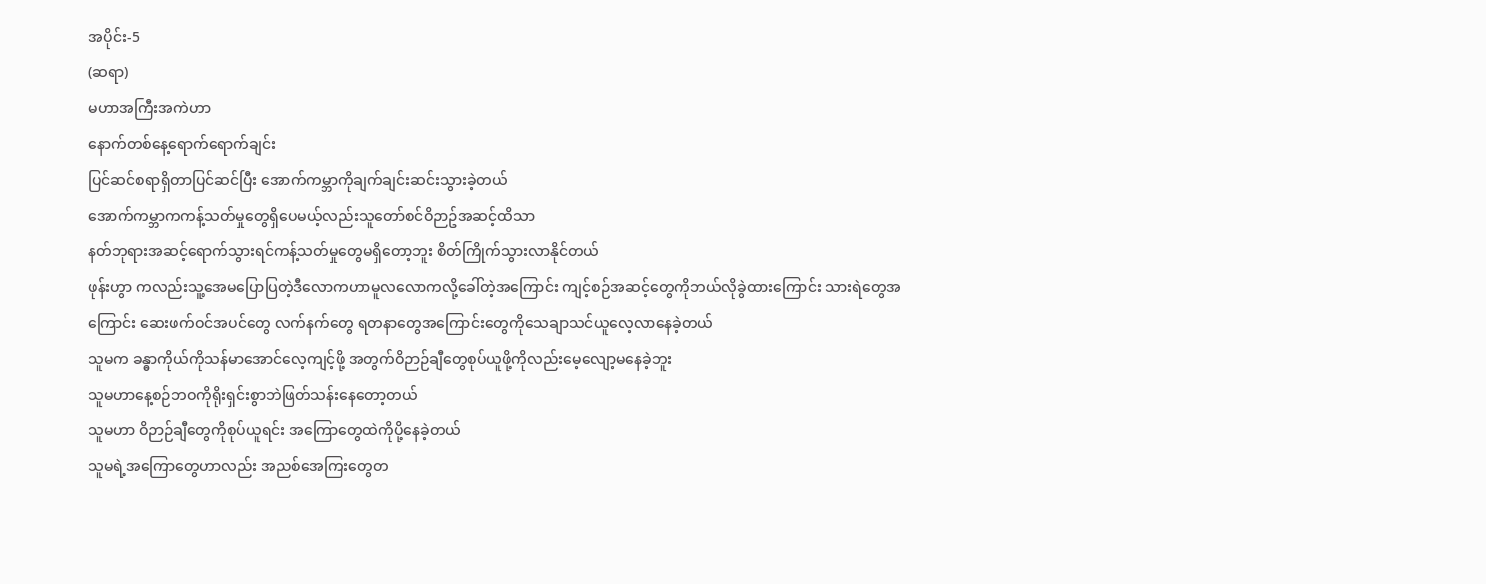အပိုင်း-5
(ဆရာ)
မဟာအကြီးအကဲဟာ
နောက်တစ်နေ့ရောက်ရောက်ချင်း
ပြင်ဆင်စရာရှိတာပြင်ဆင်ပြီး အောက်ကမ္ဘာကိုချက်ချင်းဆင်းသွားခဲ့တယ်
အောက်ကမ္ဘာကကန့်သတ်မှုတွေရှိပေမယ့်လည်းသူတော်စင်ဝိဉာဥ်အဆင့်ထိသာ
နတ်ဘုရားအဆင့်ရောက်သွားရင်ကန့်သတ်မှုတွေမရှိတော့ဘူး စိတ်ကြိုက်သွားလာနိုင်တယ်
ဖုန်းဟွာ ကလည်းသူ့အေမပြောပြတဲ့ဒီလောကဟာမူလလောကလို့ခေါ်တဲ့အကြောင်း ကျင့်စဉ်အဆင့်တွေကိုဘယ်လိုခွဲထားကြောင်း သားရဲတွေအကြောင်း ဆေးဖက်ဝင်အပင်တွေ လက်နက်တွေ ရတနာတွေအကြောင်းတွေကိုသေချာသင်ယူလေ့လာနေခဲ့တယ်
သူမက ခန္ဓာကိုယ်ကိုသန်မာအောင်လေ့ကျင့်ဖို့ အတွက်ဝိဉာဉ်ချီတွေစုပ်ယူဖို့ကိုလည်းမေ့လျော့မနေခဲ့ဘူး
သူမဟာနေ့စဉ်ဘဝကိုရိုးရှင်းစွာဘဲဖြတ်သန်းနေတော့တယ်
သူမဟာ ဝိဉာဉ်ချီတွေကိုစုပ်ယူရင်း အကြောတွေထဲကိုပို့နေခဲ့တယ်
သူမရဲ့အကြောတွေဟာလည်း အညစ်အေကြးတွေတ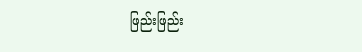ဖြည်းဖြည်း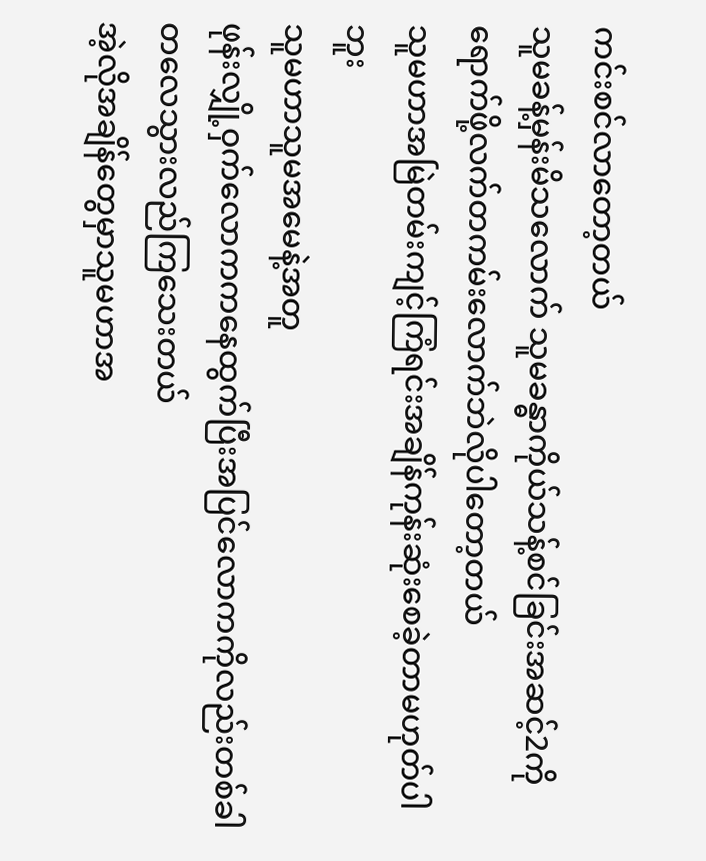ကင်းစင်လာတော့တယ်
သူမခန့်မှန်းမိသလောက် သူမခန္ဓာကိုယ်သန့်စင်ခြင်းအဆင့်2ကိုရောက်ဖို့လက်တကမ်းလောက်ဘဲလိုပါတော့တယ်
သူမဟာအမြဲတမ်းကျင့်ကြံရင်းအချိန်ကုန်းဆုံးစေခဲ့တာမဟုတ်ပါဘူး
သူမဟာသူမအမေနဲ့အတူ
ဖုန်းလျှို့ဝှက်လောကကနေထွက်ပြီးအပြင်လောကကိုလည်းတစ်ခါတလေသွားလည်ကြသေးတယ်
အဲ့လိုအချိန်တွေမှာသူမဟာအ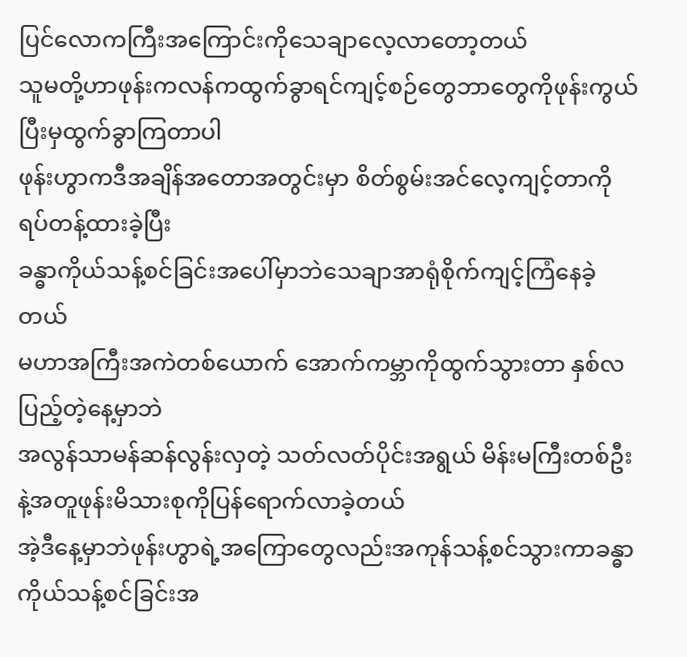ပြင်လောကကြီးအကြောင်းကိုသေချာလေ့လာတော့တယ်
သူမတို့ဟာဖုန်းကလန်ကထွက်ခွာရင်ကျင့်စဉ်တွေဘာတွေကိုဖုန်းကွယ်ပြီးမှထွက်ခွာကြတာပါ
ဖုန်းဟွာကဒီအချိန်အတောအတွင်းမှာ စိတ်စွမ်းအင်လေ့ကျင့်တာကိုရပ်တန့်ထားခဲ့ပြီး
ခန္ဓာကိုယ်သန့်စင်ခြင်းအပေါ်မှာဘဲသေချာအာရုံစိုက်ကျင့်ကြံနေခဲ့တယ်
မဟာအကြီးအကဲတစ်ယောက် အောက်ကမ္ဘာကိုထွက်သွားတာ နှစ်လပြည့်တဲ့နေ့မှာဘဲ
အလွန်သာမန်ဆန်လွန်းလှတဲ့ သတ်လတ်ပိုင်းအရွယ် မိန်းမကြီးတစ်ဦးနဲ့အတူဖုန်းမိသားစုကိုပြန်ရောက်လာခဲ့တယ်
အဲ့ဒီနေ့မှာဘဲဖုန်းဟွာရဲ့အကြောတွေလည်းအကုန်သန့်စင်သွားကာခန္ဓာကိုယ်သန့်စင်ခြင်းအ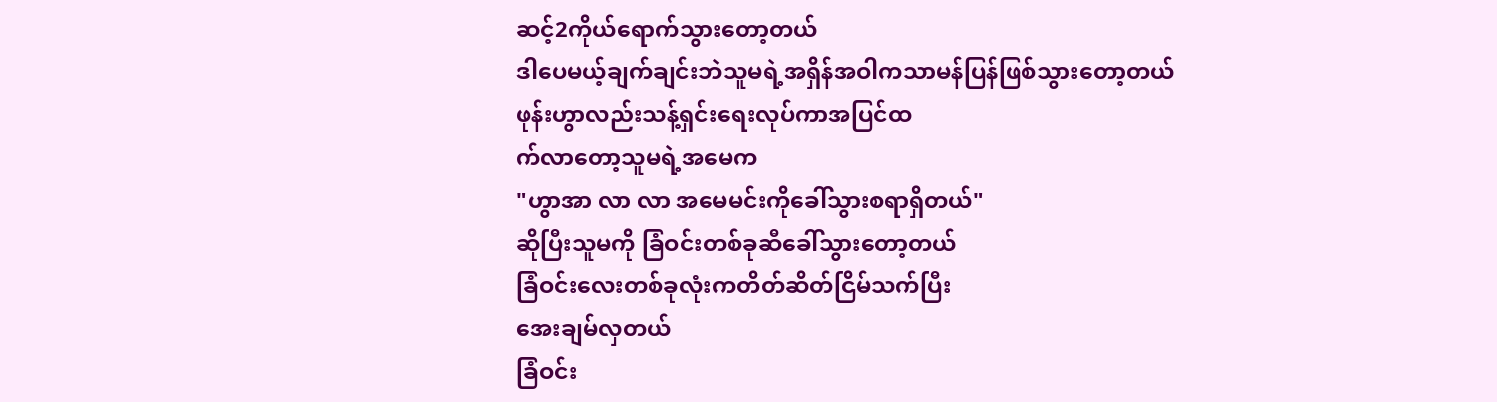ဆင့်2ကိုယ်ရောက်သွားတော့တယ်
ဒါပေမယ့်ချက်ချင်းဘဲသူမရဲ့အရှိန်အဝါကသာမန်ပြန်ဖြစ်သွားတော့တယ်
ဖုန်းဟွာလည်းသန့်ရှင်းရေးလုပ်ကာအပြင်ထ
က်လာတော့သူမရဲ့အမေက
"ဟွာအာ လာ လာ အမေမင်းကိုခေါ်သွားစရာရှိတယ်"
ဆိုပြီးသူမကို ခြံဝင်းတစ်ခုဆီခေါ်သွားတော့တယ်
ခြံဝင်းလေးတစ်ခုလုံးကတိတ်ဆိတ်ငြိမ်သက်ပြီး
အေးချမ်လှတယ်
ခြံဝင်း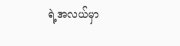ရဲ့အလယ်မှာ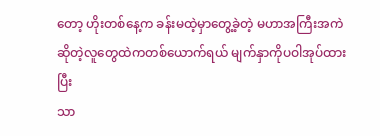တော့ ဟိုးတစ်နေ့က ခန်းမထဲ့မှာတွေ့ခဲ့တဲ့ မဟာအကြီးအကဲဆိုတဲ့လူတွေထဲကတစ်ယောက်ရယ် မျက်နှာကိုပဝါအုပ်ထားပြီး
သာ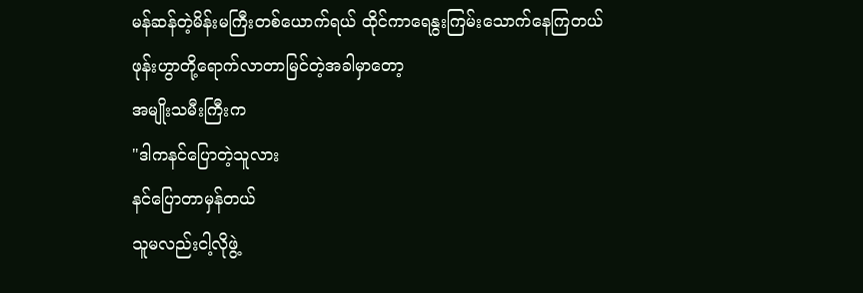မန်ဆန်တဲ့မိန်းမကြီးတစ်ယောက်ရယ် ထိုင်ကာရေနွးကြမ်းသောက်နေကြတယ်
ဖုန်းဟွာတို့ရောက်လာတာမြင်တဲ့အခါမှာတော့
အမျိုးသမီးကြီးက
"ဒါကနင်ပြောတဲ့သူလား
နင်ပြောတာမှန်တယ်
သူမလည်းငါ့လိုဖွဲ့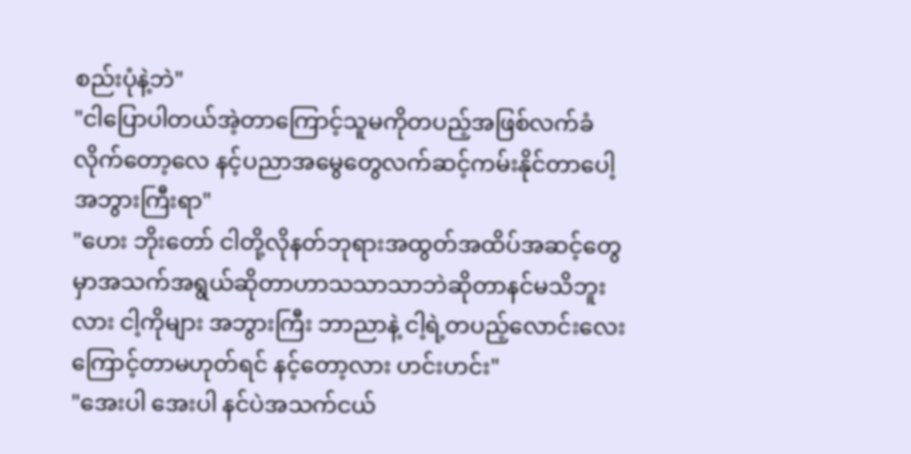စည်းပုံနဲ့ဘဲ"
"ငါပြောပါတယ်အဲ့တာကြောင့်သူမကိုတပည့်အဖြစ်လက်ခံလိုက်တော့လေ နင့်ပညာအမွေတွေလက်ဆင့်ကမ်းနိုင်တာပေါ့ အဘွားကြီးရာ"
"ဟေး ဘိုးတော် ငါတို့လိုနတ်ဘုရားအထွတ်အထိပ်အဆင့်တွေမှာအသက်အရွယ်ဆိုတာဟာသသာသာဘဲဆိုတာနင်မသိဘူးလား ငါ့ကိုများ အဘွားကြီး ဘာညာနဲ့ ငါ့ရဲ့တပည့်လောင်းလေးကြောင့်တာမဟုတ်ရင် နင့်တော့လား ဟင်းဟင်း"
"အေးပါ အေးပါ နင်ပဲအသက်ငယ်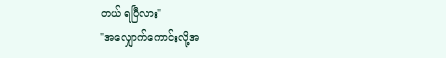တယ် ရပြီလား"
"အလျှောက်ကောင်းလို့အ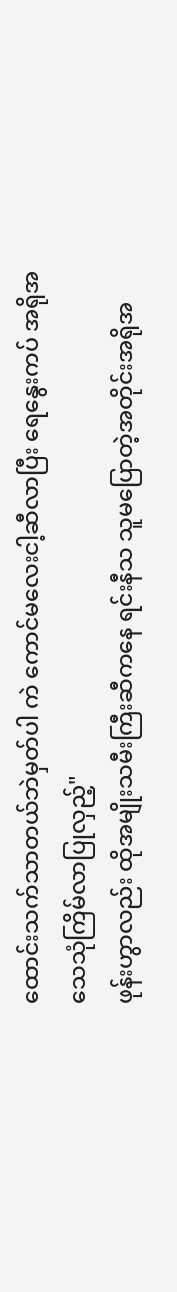ထောင်းသက်သာတယ်ဘဲမှတ်ပါ ကဲ ကောင်မလေးငါ့ဆီလာပြီး ရေနွေးကပ် အရိုအသေသုံကြိမ်လာပြုလှည့်"
ဖုန်းဟွာလည်း ထိုအမျိုးသမီးကြီးဆီကနေ ရင်းနီသ သူမပြောတဲ့အတိုင်းအရိုအ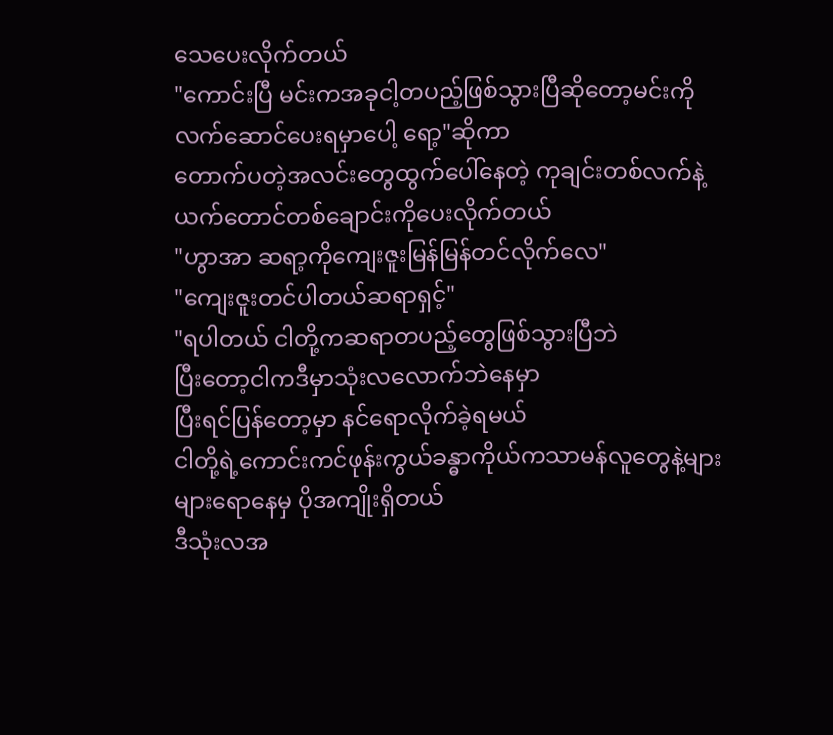သေပေးလိုက်တယ်
"ကောင်းပြီ မင်းကအခုငါ့တပည့်ဖြစ်သွားပြီဆိုတော့မင်းကိုလက်ဆောင်ပေးရမှာပေါ့ ရော့"ဆိုကာ
တောက်ပတဲ့အလင်းတွေထွက်ပေါ်နေတဲ့ ကုချင်းတစ်လက်နဲ့ယက်တောင်တစ်ချောင်းကိုပေးလိုက်တယ်
"ဟွာအာ ဆရာ့ကိုကျေးဇူးမြန်မြန်တင်လိုက်လေ"
"ကျေးဇူးတင်ပါတယ်ဆရာရှင့်"
"ရပါတယ် ငါတို့ကဆရာတပည့်တွေဖြစ်သွားပြီဘဲ
ပြီးတော့ငါကဒီမှာသုံးလလောက်ဘဲနေမှာ
ပြီးရင်ပြန်တော့မှာ နင်ရောလိုက်ခဲ့ရမယ်
ငါတို့ရဲ့ကောင်းကင်ဖုန်းကွယ်ခန္ဓာကိုယ်ကသာမန်လူတွေနဲ့များများရောနေမှ ပိုအကျိုးရှိတယ်
ဒီသုံးလအ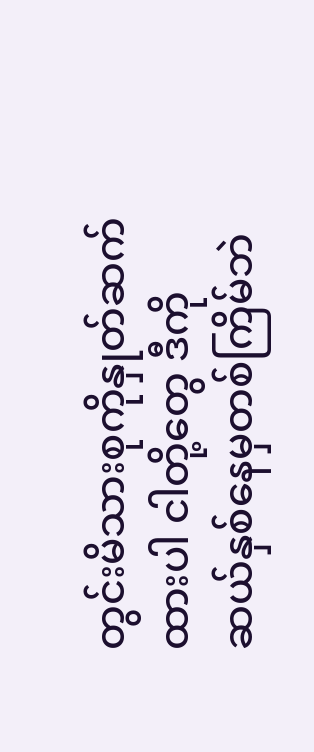တွင်းမိသားစုကိုနှုတ်ဆက်ထားပါ ငါတို့တွေ ဒီကို ဆယ်နှစ်နေမှတစ်ကြိမ်ဘဲ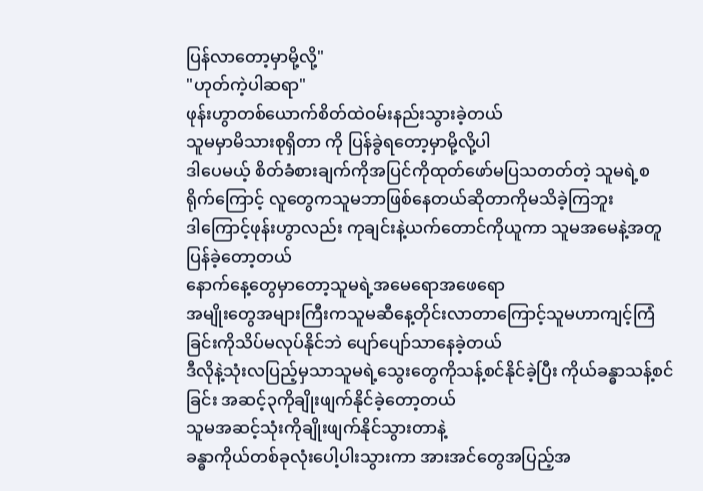ပြန်လာတော့မှာမို့လို့"
"ဟုတ်ကဲ့ပါဆရာ"
ဖုန်းဟွာတစ်ယောက်စိတ်ထဲဝမ်းနည်းသွားခဲ့တယ်
သူမမှာမိသားစုရှိတာ ကို ပြန်ခွဲရတော့မှာမို့လို့ပါ
ဒါပေမယ့် စိတ်ခံစားချက်ကိုအပြင်ကိုထုတ်ဖော်မပြသတတ်တဲ့ သူမရဲ့စရိုက်ကြောင့် လူတွေကသူမဘာဖြစ်နေတယ်ဆိုတာကိုမသိခဲ့ကြဘူး
ဒါကြောင့်ဖုန်းဟွာလည်း ကုချင်းနဲ့ယက်တောင်ကိုယူကာ သူမအမေနဲ့အတူပြန်ခဲ့တော့တယ်
နောက်နေ့တွေမှာတော့သူမရဲ့အမေရောအဖေရော
အမျိုးတွေအများကြီးကသူမဆီနေ့တိုင်းလာတာကြောင့်သူမဟာကျင့်ကြံခြင်းကိုသိပ်မလုပ်နိုင်ဘဲ ပျော်ပျော်သာနေခဲ့တယ်
ဒီလိုနဲ့သုံးလပြည့်မှသာသူမရဲ့သွေးတွေကိုသန့်စင်နိုင်ခဲ့ပြီး ကိုယ်ခန္ဓာသန့်စင်ခြင်း အဆင့်၃ကိုချိုးဖျက်နိုင်ခဲ့တော့တယ်
သူမအဆင့်သုံးကိုချိုးဖျက်နိုင်သွားတာနဲ့
ခန္ဓာကိုယ်တစ်ခုလုံးပေါ့ပါးသွားကာ အားအင်တွေအပြည့်အ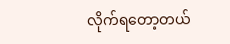လိုက်ရတော့တယ်